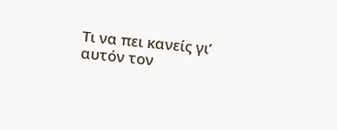Τι να πει κανείς γι’ αυτόν τον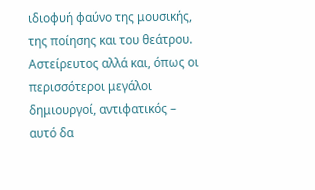ιδιοφυή φαύνο της μουσικής, της ποίησης και του θεάτρου. Αστείρευτος αλλά και, όπως οι περισσότεροι μεγάλοι δημιουργοί, αντιφατικός – αυτό δα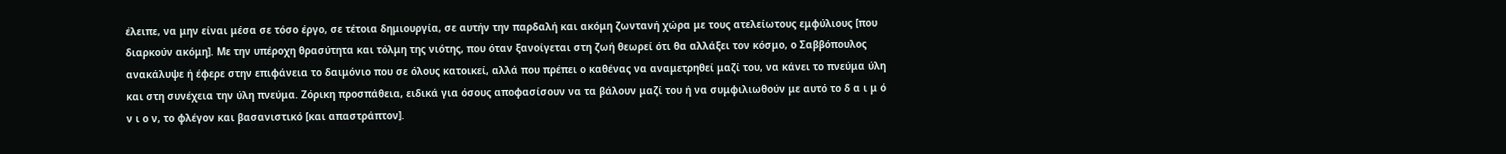έλειπε, να μην είναι μέσα σε τόσο έργο, σε τέτοια δημιουργία, σε αυτήν την παρδαλή και ακόμη ζωντανή χώρα με τους ατελείωτους εμφύλιους [που διαρκούν ακόμη]. Με την υπέροχη θρασύτητα και τόλμη της νιότης, που όταν ξανοίγεται στη ζωή θεωρεί ότι θα αλλάξει τον κόσμο, ο Σαββόπουλος ανακάλυψε ή έφερε στην επιφάνεια το δαιμόνιο που σε όλους κατοικεί, αλλά που πρέπει ο καθένας να αναμετρηθεί μαζί του, να κάνει το πνεύμα ύλη και στη συνέχεια την ύλη πνεύμα. Ζόρικη προσπάθεια, ειδικά για όσους αποφασίσουν να τα βάλουν μαζί του ή να συμφιλιωθούν με αυτό το δ α ι μ ό ν ι ο ν, το φλέγον και βασανιστικό [και απαστράπτον].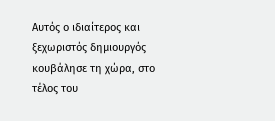Αυτός ο ιδιαίτερος και ξεχωριστός δημιουργός κουβάλησε τη χώρα, στο τέλος του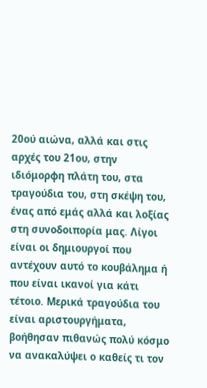20ού αιώνα, αλλά και στις αρχές του 21ου, στην ιδιόμορφη πλάτη του, στα τραγούδια του, στη σκέψη του, ένας από εμάς αλλά και λοξίας στη συνοδοιπορία μας. Λίγοι είναι οι δημιουργοί που αντέχουν αυτό το κουβάλημα ή που είναι ικανοί για κάτι τέτοιο. Μερικά τραγούδια του είναι αριστουργήματα, βοήθησαν πιθανώς πολύ κόσμο να ανακαλύψει ο καθείς τι τον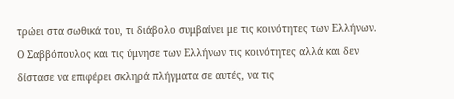τρώει στα σωθικά του, τι διάβολο συμβαίνει με τις κοινότητες των Ελλήνων. Ο Σαββόπουλος και τις ύμνησε των Ελλήνων τις κοινότητες αλλά και δεν δίστασε να επιφέρει σκληρά πλήγματα σε αυτές, να τις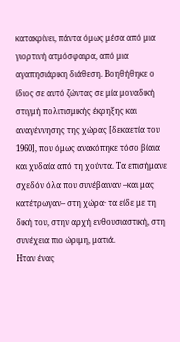κατακρίνει, πάντα όμως μέσα από μια γιορτινή ατμόσφαιρα, από μια αγαπησιάρικη διάθεση. Βοηθήθηκε ο ίδιος σε αυτό ζώντας σε μία μοναδική στιγμή πολιτισμικής έκρηξης και αναγέννησης της χώρας [δεκαετία του 1960], που όμως ανακόπηκε τόσο βίαια και χυδαία από τη χούντα. Τα επισήμανε σχεδόν όλα που συνέβαιναν –και μας κατέτρωγαν– στη χώρα· τα είδε με τη δική του, στην αρχή ενθουσιαστική, στη συνέχεια πιο ώριμη, ματιά.
Ηταν ένας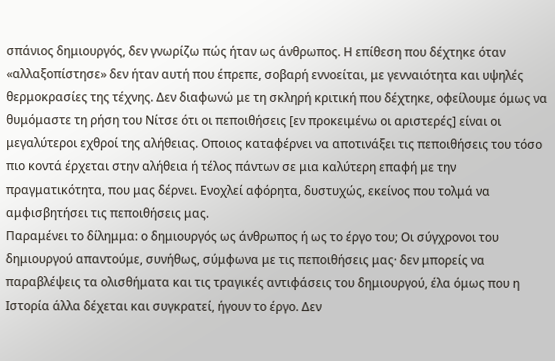σπάνιος δημιουργός, δεν γνωρίζω πώς ήταν ως άνθρωπος. Η επίθεση που δέχτηκε όταν «αλλαξοπίστησε» δεν ήταν αυτή που έπρεπε, σοβαρή εννοείται, με γενναιότητα και υψηλές θερμοκρασίες της τέχνης. Δεν διαφωνώ με τη σκληρή κριτική που δέχτηκε, οφείλουμε όμως να θυμόμαστε τη ρήση του Νίτσε ότι οι πεποιθήσεις [εν προκειμένω οι αριστερές] είναι οι μεγαλύτεροι εχθροί της αλήθειας. Οποιος καταφέρνει να αποτινάξει τις πεποιθήσεις του τόσο πιο κοντά έρχεται στην αλήθεια ή τέλος πάντων σε μια καλύτερη επαφή με την πραγματικότητα, που μας δέρνει. Ενοχλεί αφόρητα, δυστυχώς, εκείνος που τολμά να αμφισβητήσει τις πεποιθήσεις μας.
Παραμένει το δίλημμα: ο δημιουργός ως άνθρωπος ή ως το έργο του; Οι σύγχρονοι του δημιουργού απαντούμε, συνήθως, σύμφωνα με τις πεποιθήσεις μας· δεν μπορείς να παραβλέψεις τα ολισθήματα και τις τραγικές αντιφάσεις του δημιουργού, έλα όμως που η Ιστορία άλλα δέχεται και συγκρατεί, ήγουν το έργο. Δεν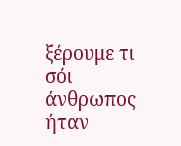ξέρουμε τι σόι άνθρωπος ήταν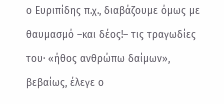ο Ευριπίδης π.χ., διαβάζουμε όμως με θαυμασμό –και δέος!– τις τραγωδίες του· «ήθος ανθρώπω δαίμων», βεβαίως, έλεγε ο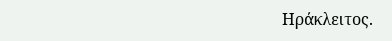Ηράκλειτος.